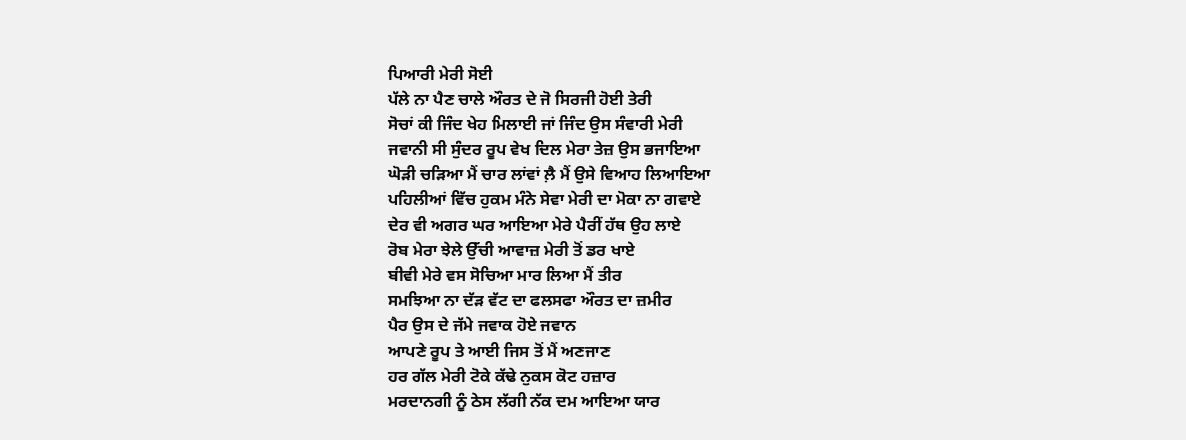ਪਿਆਰੀ ਮੇਰੀ ਸੋਈ
ਪੱਲੇ ਨਾ ਪੈਣ ਚਾਲੇ ਔਰਤ ਦੇ ਜੋ ਸਿਰਜੀ ਹੋਈ ਤੇਰੀ
ਸੋਚਾਂ ਕੀ ਜਿੰਦ ਖੇਹ ਮਿਲਾਈ ਜਾਂ ਜਿੰਦ ਉਸ ਸੰਵਾਰੀ ਮੇਰੀ
ਜਵਾਨੀ ਸੀ ਸੁੰਦਰ ਰੂਪ ਵੇਖ ਦਿਲ ਮੇਰਾ ਤੇਜ਼ ਉਸ ਭਜਾਇਆ
ਘੋੜੀ ਚੜਿਆ ਮੈਂ ਚਾਰ ਲਾਂਵਾਂ ਲ਼ੈ ਮੈਂ ਉਸੇ ਵਿਆਹ ਲਿਆਇਆ
ਪਹਿਲੀਆਂ ਵਿੱਚ ਹੁਕਮ ਮੰਨੇ ਸੇਵਾ ਮੇਰੀ ਦਾ ਮੋਕਾ ਨਾ ਗਵਾਏ
ਦੇਰ ਵੀ ਅਗਰ ਘਰ ਆਇਆ ਮੇਰੇ ਪੈਰੀਂ ਹੱਥ ਉਹ ਲਾਏ
ਰੋਬ ਮੇਰਾ ਝੇਲੇ ਉੱਚੀ ਆਵਾਜ਼ ਮੇਰੀ ਤੋਂ ਡਰ ਖਾਏ
ਬੀਵੀ ਮੇਰੇ ਵਸ ਸੋਚਿਆ ਮਾਰ ਲਿਆ ਮੈਂ ਤੀਰ
ਸਮਝਿਆ ਨਾ ਦੱੜ ਵੱਟ ਦਾ ਫਲਸਫਾ ਔਰਤ ਦਾ ਜ਼ਮੀਰ
ਪੈਰ ਉਸ ਦੇ ਜੱਮੇ ਜਵਾਕ ਹੋਏ ਜਵਾਨ
ਆਪਣੇ ਰੂਪ ਤੇ ਆਈ ਜਿਸ ਤੋਂ ਮੈਂ ਅਣਜਾਣ
ਹਰ ਗੱਲ ਮੇਰੀ ਟੋਕੇ ਕੱਢੇ ਨੁਕਸ ਕੋਟ ਹਜ਼ਾਰ
ਮਰਦਾਨਗੀ ਨੂੰ ਠੇਸ ਲੱਗੀ ਨੱਕ ਦਮ ਆਇਆ ਯਾਰ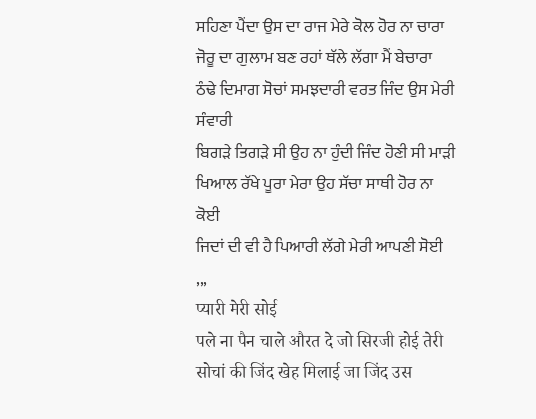ਸਹਿਣਾ ਪੈਂਦਾ ਉਸ ਦਾ ਰਾਜ ਮੇਰੇ ਕੋਲ ਹੋਰ ਨਾ ਚਾਰਾ
ਜੋਰੂ ਦਾ ਗੁਲਾਮ ਬਣ ਰਹਾਂ ਥੱਲੇ ਲੱਗਾ ਮੈਂ ਬੇਚਾਰਾ
ਠੰਢੇ ਦਿਮਾਗ ਸੋਚਾਂ ਸਮਝਦਾਰੀ ਵਰਤ ਜਿੰਦ ਉਸ ਮੇਰੀ ਸੰਵਾਰੀ
ਬਿਗੜੇ ਤਿਗੜੇ ਸੀ ਉਹ ਨਾ ਹੁੰਦੀ ਜਿੰਦ ਹੋਣੀ ਸੀ ਮਾੜੀ
ਖਿਆਲ ਰੱਖੇ ਪੂਰਾ ਮੇਰਾ ਉਹ ਸੱਚਾ ਸਾਥੀ ਹੋਰ ਨਾ ਕੋਈ
ਜਿਦਾਂ ਦੀ ਵੀ ਹੈ ਪਿਆਰੀ ਲੱਗੇ ਮੇਰੀ ਆਪਣੀ ਸੋਈ
,,,
प्यारी मेरी सोई
पले ना पैन चाले औरत दे जो सिरजी होई तेरी
सोचां की जिंद खेह मिलाई जा जिंद उस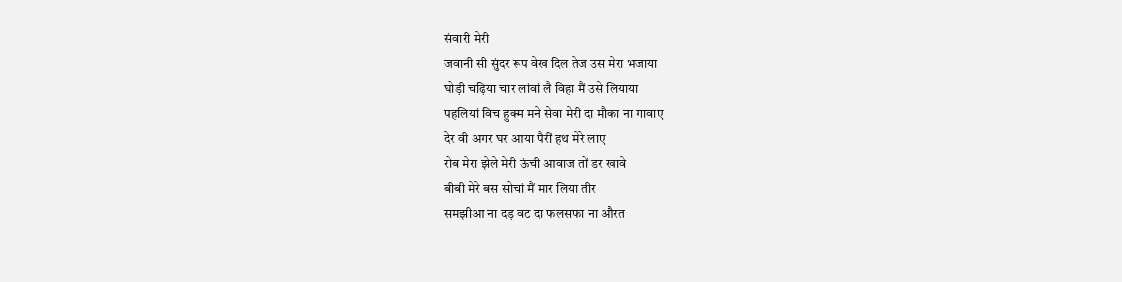संवारी मेरी
जवानी सी सुंदर रूप वेख दिल तेज उस मेरा भजाया
घोड़ी चढ़िया चार लांवां लै विहा मैं उसे लियाया
पहलियां विच हुक्म मने सेवा मेरी दा मौका ना गावाए
देर वी अगर घर आया पैरीं हथ मेरे लाए
रोब मेरा झेले मेरी ऊंची आवाज तों डर खावे
बीबी मेरे बस सोचां मैं मार लिया तीर
समझीआ ना दड़ वट दा फलसफा ना औरत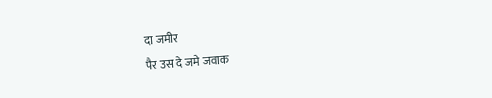दा जमीर
पैर उस दे जमे जवाक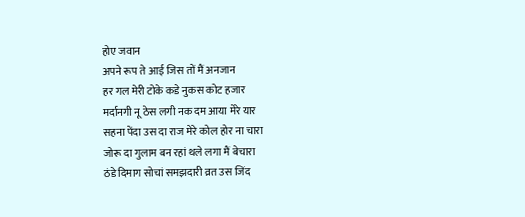होए जवान
अपने रूप ते आई जिस तों मैं अनजान
हर गल मेरी टोके कडे नुकस कोट हजार
मर्दानगी नू ठेस लगी नक दम आया मेरे यार
सहना पेंदा उस दा राज मेरे कोल होर ना चारा
जोरू दा गुलाम बन रहां थले लगा मैं बेचारा
ठंडे दिमाग सोचां समझदारी व्रत उस जिंद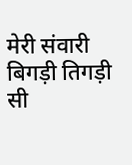मेरी संवारी
बिगड़ी तिगड़ी सी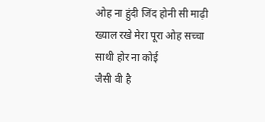ओह ना हुंदी जिंद होनी सी माढ़ी
ख्याल रखे मेरा पूरा ओह सच्चा साथी होर ना कोई
जैसी वी है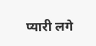प्यारी लगे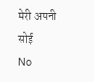मेरी अपनी सोई
No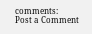comments:
Post a Comment